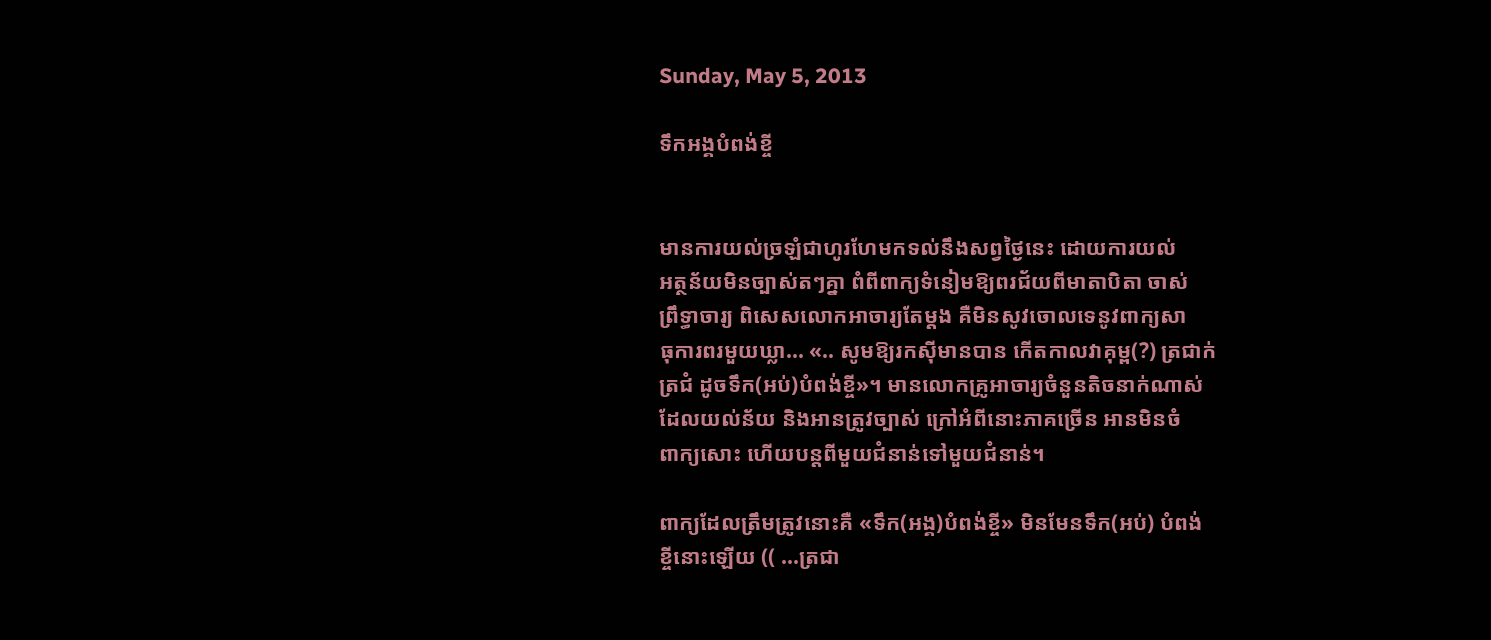Sunday, May 5, 2013

ទឹកអង្គបំពង់ខ្ចី


មានការយល់ច្រឡំជាហូរហែមកទល់នឹងសព្វថ្ងៃនេះ ដោយការយល់
អត្ថន័យមិនច្បាស់តៗគ្នា ពំពីពាក្យទំនៀមឱ្យពរជ័យពីមាតាបិតា ចាស់
ព្រឹទ្ធាចារ្យ ពិសេសលោកអាចារ្យតែម្ដង គឺមិនសូវចោលទេនូវពាក្យសា
ធុការពរមួយឃ្លា... «.. សូមឱ្យរកស៊ីមានបាន កើតកាលវាគុម្ព(?) ត្រជាក់
ត្រជំ ដូចទឹក(អប់)បំពង់ខ្ចី»។ មានលោកគ្រូអាចារ្យចំនួនតិចនាក់ណាស់
ដែលយល់ន័យ និងអានត្រូវច្បាស់ ក្រៅអំពីនោះភាគច្រើន អានមិនចំ
ពាក្យសោះ ហើយបន្តពីមួយជំនាន់ទៅមួយជំនាន់។

ពាក្យដែលត្រឹមត្រូវនោះគឺ «ទឹក(អង្គ)បំពង់ខ្ចី» មិនមែនទឹក(អប់) បំពង់
ខ្ចីនោះឡើយ (( ...ត្រជា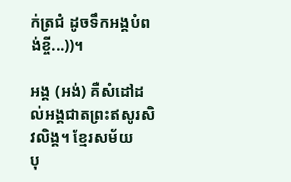ក់ត្រជំ ដូចទឹកអង្គបំពង់ខ្ចី...))។

អង្គ (អង់) គឺសំដៅដល់អង្គជាតព្រះឥសូរសិវលិង្គ។ ខ្មែរសម័យ
បុ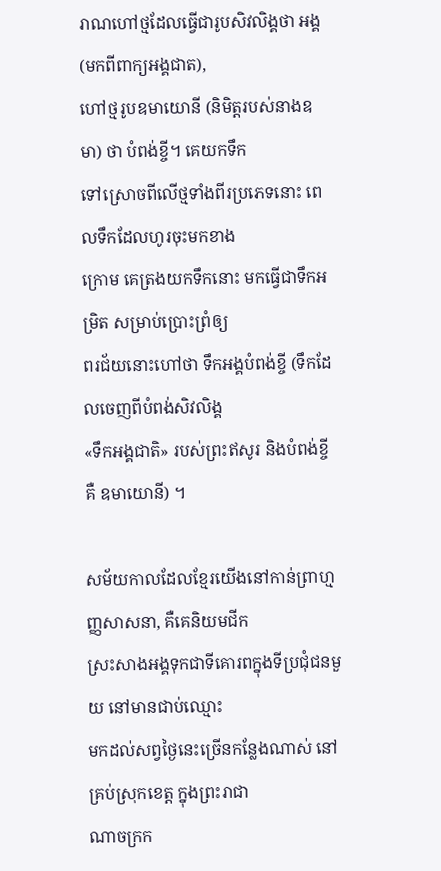រាណហៅថ្មដែលធ្វើជារូបសិវលិង្គថា អង្គ (មកពីពាក្យអង្គជាត),
ហៅថ្មរូបឧមាយោនី (និមិត្តរបស់នាងឧមា) ថា បំពង់ខ្ចី។ គេយកទឹក
ទៅស្រោចពីលើថ្មទាំងពីរប្រភេទនោះ ពេលទឹកដែលហូរចុះមកខាង
ក្រោម គេត្រងយកទឹកនោះ មកធ្វើជាទឹកអម្រិត សម្រាប់ប្រោះព្រំឲ្យ
ពរជ័យនោះហៅថា ទឹកអង្គបំពង់ខ្ចី (ទឹកដែលចេញពីបំពង់សិវលិង្គ
«ទឹកអង្គជាតិ» របស់ព្រះឥសូរ និងបំពង់ខ្ចីគឺ ឧមាយោនី) ។

សម័យកាលដែលខ្មែរយើងនៅកាន់ព្រាហ្មញ្ញសាសនា, គឺគេនិយមជីក
ស្រះសាងអង្គទុកជាទីគោរពក្នុងទីប្រជុំជនមួយ នៅមានជាប់ឈ្មោះ
មកដល់សព្វថ្ងៃនេះច្រើនកន្លែងណាស់ នៅគ្រប់ស្រុកខេត្ត ក្នុងព្រះរាជា
ណាចក្រក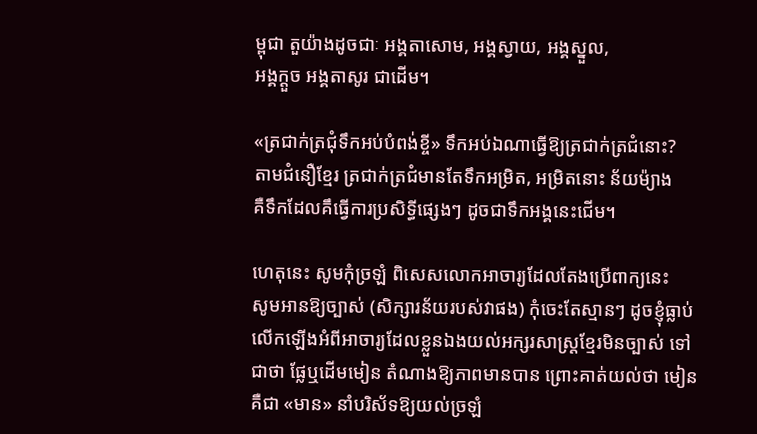ម្ពុជា តួយ៉ាងដូចជាៈ អង្គតាសោម, អង្គស្វាយ, អង្គស្នួល,
អង្គក្ដួច អង្គតាសូរ ជាដើម។

«ត្រជាក់ត្រជុំទឹកអប់បំពង់ខ្ចី» ទឹកអប់ឯណាធ្វើឱ្យត្រជាក់ត្រជំនោះ?
តាមជំនឿខ្មែរ ត្រជាក់ត្រជំមានតែទឹកអម្រិត, អម្រិតនោះ ន័យម៉្យាង
គឺទឹកដែលគឹធ្វើការប្រសិទ្ធីផ្សេងៗ ដូចជាទឹកអង្គនេះជើម។

ហេតុនេះ សូមកុំច្រឡំ ពិសេសលោកអាចារ្យដែលតែងប្រើពាក្យនេះ
សូមអានឱ្យច្បាស់ (សិក្សារន័យរបស់វាផង) កុំចេះតែស្មានៗ ដូចខ្ញុំធ្លាប់
លើកឡើងអំពីអាចារ្យដែលខ្លួនឯងយល់អក្សរសាស្ត្រខ្មែរមិនច្បាស់ ទៅ
ជាថា ផ្លែឬដើមមៀន តំណាងឱ្យភាពមានបាន ព្រោះគាត់យល់ថា មៀន
គឺជា «មាន» នាំបរិស័ទឱ្យយល់ច្រឡំ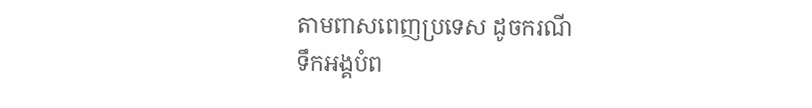តាមពាសពេញប្រទេស ដូចករណី
ទឹកអង្គបំព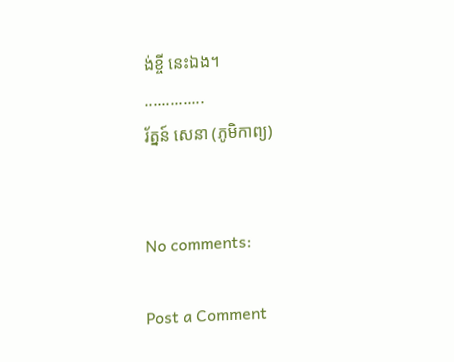ង់ខ្ចី នេះឯង។
..............
រ័ត្នន៍ សេនា (ភូមិកាព្យ)


No comments:

Post a Comment